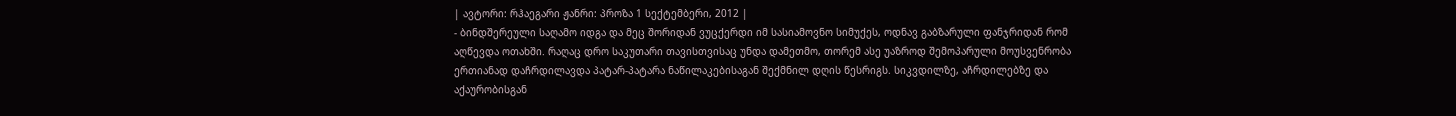| ავტორი: რჰაეგარი ჟანრი: პროზა 1 სექტემბერი, 2012 |
- ბინდშერეული საღამო იდგა და მეც შორიდან ვუცქერდი იმ სასიამოვნო სიმუქეს, ოდნავ გაბზარული ფანჯრიდან რომ აღწევდა ოთახში. რაღაც დრო საკუთარი თავისთვისაც უნდა დამეთმო, თორემ ასე უაზროდ შემოპარული მოუსვენრობა ერთიანად დაჩრდილავდა პატარ-პატარა ნაწილაკებისაგან შექმნილ დღის წესრიგს. სიკვდილზე, აჩრდილებზე და აქაურობისგან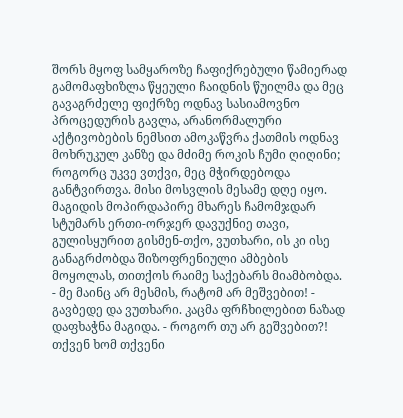შორს მყოფ სამყაროზე ჩაფიქრებული წამიერად გამომაფხიზლა წყეული ჩაიდნის წუილმა და მეც გავაგრძელე ფიქრზე ოდნავ სასიამოვნო პროცედურის გავლა, არანორმალური აქტივობების ნემსით ამოკაწვრა ქათმის ოდნავ მოხრუკულ კანზე და მძიმე როკის ჩუმი ღიღინი; როგორც უკვე ვთქვი, მეც მჭირდებოდა განტვირთვა. მისი მოსვლის მესამე დღე იყო. მაგიდის მოპირდაპირე მხარეს ჩამომჯდარ სტუმარს ერთი-ორჯერ დავუქნიე თავი, გულისყურით გისმენ-თქო, ვუთხარი, ის კი ისე განაგრძობდა შიზოფრენიული ამბების მოყოლას, თითქოს რაიმე საქებარს მიამბობდა. - მე მაინც არ მესმის, რატომ არ მეშვებით! - გავბედე და ვუთხარი. კაცმა ფრჩხილებით ნაზად დაფხაჭნა მაგიდა. - როგორ თუ არ გეშვებით?! თქვენ ხომ თქვენი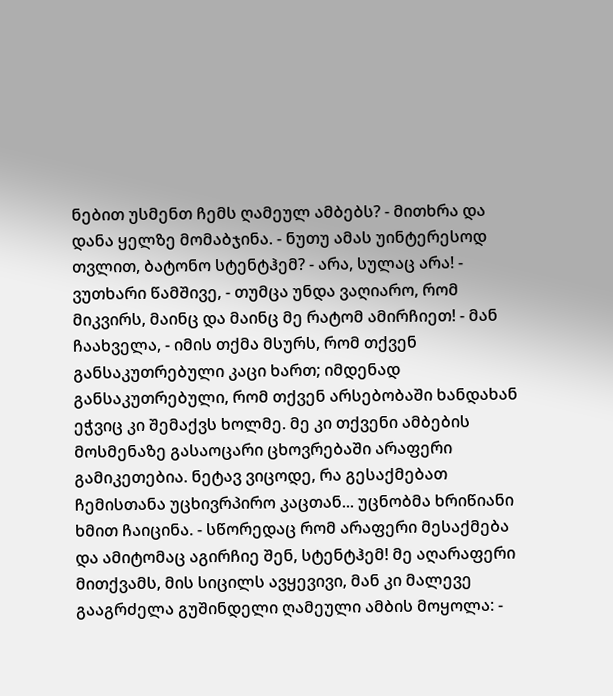ნებით უსმენთ ჩემს ღამეულ ამბებს? - მითხრა და დანა ყელზე მომაბჯინა. - ნუთუ ამას უინტერესოდ თვლით, ბატონო სტენტჰემ? - არა, სულაც არა! - ვუთხარი წამშივე, - თუმცა უნდა ვაღიარო, რომ მიკვირს, მაინც და მაინც მე რატომ ამირჩიეთ! - მან ჩაახველა, - იმის თქმა მსურს, რომ თქვენ განსაკუთრებული კაცი ხართ; იმდენად განსაკუთრებული, რომ თქვენ არსებობაში ხანდახან ეჭვიც კი შემაქვს ხოლმე. მე კი თქვენი ამბების მოსმენაზე გასაოცარი ცხოვრებაში არაფერი გამიკეთებია. ნეტავ ვიცოდე, რა გესაქმებათ ჩემისთანა უცხივრპირო კაცთან... უცნობმა ხრიწიანი ხმით ჩაიცინა. - სწორედაც რომ არაფერი მესაქმება და ამიტომაც აგირჩიე შენ, სტენტჰემ! მე აღარაფერი მითქვამს, მის სიცილს ავყევივი, მან კი მალევე გააგრძელა გუშინდელი ღამეული ამბის მოყოლა: -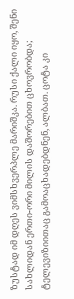ზუსტად იმ დღეს ვიმსხვერპლე მარიშკა. რუსი ქალი იყო, შენი სახლიდან ერთი-ორი მილის დაშორებით ცხოვრობდა; ტელევიზიითაც გამოაცხადებდნენ, ალბათ. ცოტა კი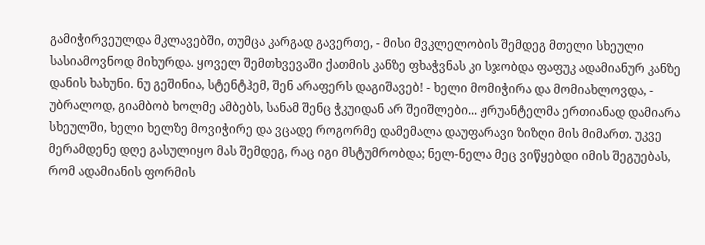გამიჭირვეულდა მკლავებში, თუმცა კარგად გავერთე, - მისი მვკლელობის შემდეგ მთელი სხეული სასიამოვნოდ მიხურდა. ყოველ შემთხვევაში ქათმის კანზე ფხაჭვნას კი სჯობდა ფაფუკ ადამიანურ კანზე დანის ხახუნი. ნუ გეშინია, სტენტჰემ, შენ არაფერს დაგიშავებ! - ხელი მომიჭირა და მომიახლოვდა, - უბრალოდ, გიამბობ ხოლმე ამბებს, სანამ შენც ჭკუიდან არ შეიშლები... ჟრუანტელმა ერთიანად დამიარა სხეულში, ხელი ხელზე მოვიჭირე და ვცადე როგორმე დამემალა დაუფარავი ზიზღი მის მიმართ. უკვე მერამდენე დღე გასულიყო მას შემდეგ, რაც იგი მსტუმრობდა; ნელ-ნელა მეც ვიწყებდი იმის შეგუებას, რომ ადამიანის ფორმის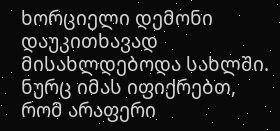ხორციელი დემონი დაუკითხავად მისახლდებოდა სახლში. ნურც იმას იფიქრებთ, რომ არაფერი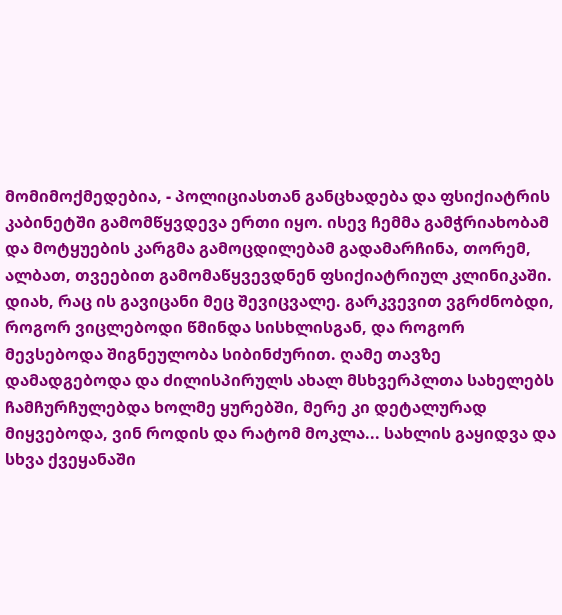მომიმოქმედებია, - პოლიციასთან განცხადება და ფსიქიატრის კაბინეტში გამომწყვდევა ერთი იყო. ისევ ჩემმა გამჭრიახობამ და მოტყუების კარგმა გამოცდილებამ გადამარჩინა, თორემ, ალბათ, თვეებით გამომაწყვევდნენ ფსიქიატრიულ კლინიკაში. დიახ, რაც ის გავიცანი მეც შევიცვალე. გარკვევით ვგრძნობდი, როგორ ვიცლებოდი წმინდა სისხლისგან, და როგორ მევსებოდა შიგნეულობა სიბინძურით. ღამე თავზე დამადგებოდა და ძილისპირულს ახალ მსხვერპლთა სახელებს ჩამჩურჩულებდა ხოლმე ყურებში, მერე კი დეტალურად მიყვებოდა, ვინ როდის და რატომ მოკლა... სახლის გაყიდვა და სხვა ქვეყანაში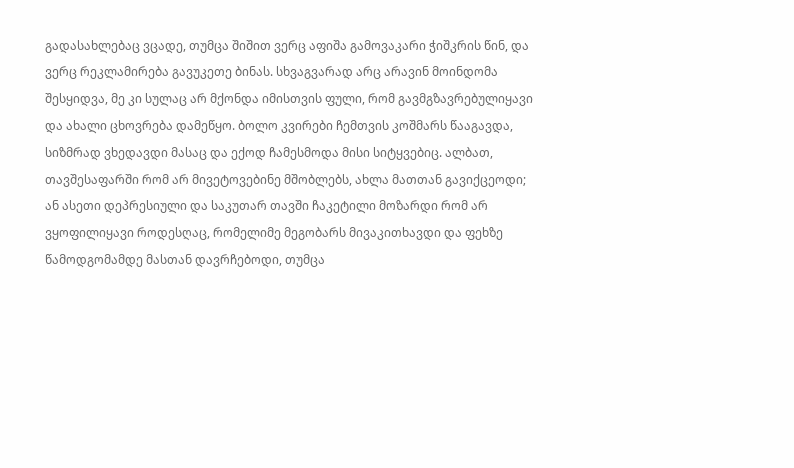გადასახლებაც ვცადე, თუმცა შიშით ვერც აფიშა გამოვაკარი ჭიშკრის წინ, და ვერც რეკლამირება გავუკეთე ბინას. სხვაგვარად არც არავინ მოინდომა შესყიდვა, მე კი სულაც არ მქონდა იმისთვის ფული, რომ გავმგზავრებულიყავი და ახალი ცხოვრება დამეწყო. ბოლო კვირები ჩემთვის კოშმარს წააგავდა, სიზმრად ვხედავდი მასაც და ექოდ ჩამესმოდა მისი სიტყვებიც. ალბათ, თავშესაფარში რომ არ მივეტოვებინე მშობლებს, ახლა მათთან გავიქცეოდი; ან ასეთი დეპრესიული და საკუთარ თავში ჩაკეტილი მოზარდი რომ არ ვყოფილიყავი როდესღაც, რომელიმე მეგობარს მივაკითხავდი და ფეხზე წამოდგომამდე მასთან დავრჩებოდი, თუმცა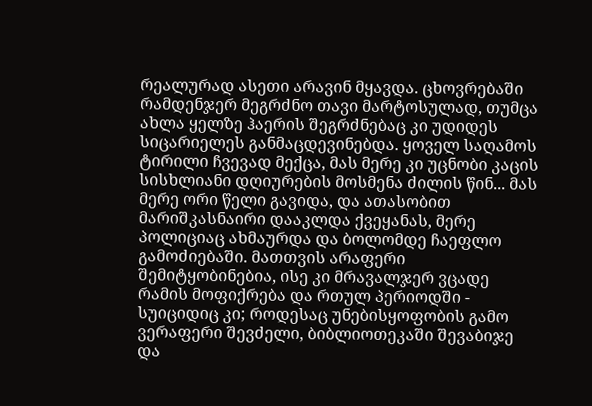რეალურად ასეთი არავინ მყავდა. ცხოვრებაში რამდენჯერ მეგრძნო თავი მარტოსულად, თუმცა ახლა ყელზე ჰაერის შეგრძნებაც კი უდიდეს სიცარიელეს განმაცდევინებდა. ყოველ საღამოს ტირილი ჩვევად მექცა, მას მერე კი უცნობი კაცის სისხლიანი დღიურების მოსმენა ძილის წინ... მას მერე ორი წელი გავიდა, და ათასობით მარიშკასნაირი დააკლდა ქვეყანას, მერე პოლიციაც ახმაურდა და ბოლომდე ჩაეფლო გამოძიებაში. მათთვის არაფერი შემიტყობინებია, ისე კი მრავალჯერ ვცადე რამის მოფიქრება და რთულ პერიოდში - სუიციდიც კი; როდესაც უნებისყოფობის გამო ვერაფერი შევძელი, ბიბლიოთეკაში შევაბიჯე და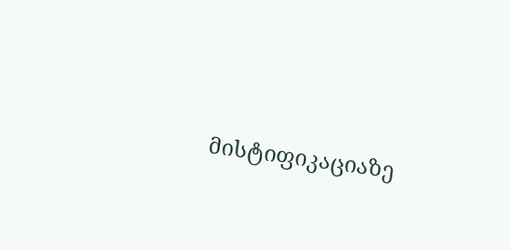მისტიფიკაციაზე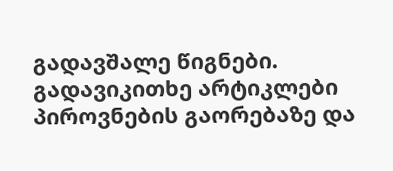გადავშალე წიგნები. გადავიკითხე არტიკლები პიროვნების გაორებაზე და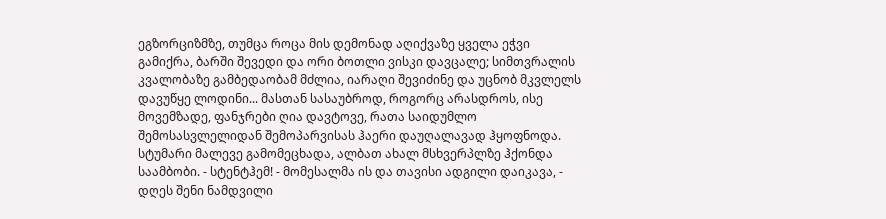ეგზორციზმზე, თუმცა როცა მის დემონად აღიქვაზე ყველა ეჭვი გამიქრა, ბარში შევედი და ორი ბოთლი ვისკი დავცალე; სიმთვრალის კვალობაზე გამბედაობამ მძლია, იარაღი შევიძინე და უცნობ მკვლელს დავუწყე ლოდინი... მასთან სასაუბროდ, როგორც არასდროს, ისე მოვემზადე, ფანჯრები ღია დავტოვე, რათა საიდუმლო შემოსასვლელიდან შემოპარვისას ჰაერი დაუღალავად ჰყოფნოდა. სტუმარი მალევე გამომეცხადა, ალბათ ახალ მსხვერპლზე ჰქონდა საამბობი. - სტენტჰემ! - მომესალმა ის და თავისი ადგილი დაიკავა, - დღეს შენი ნამდვილი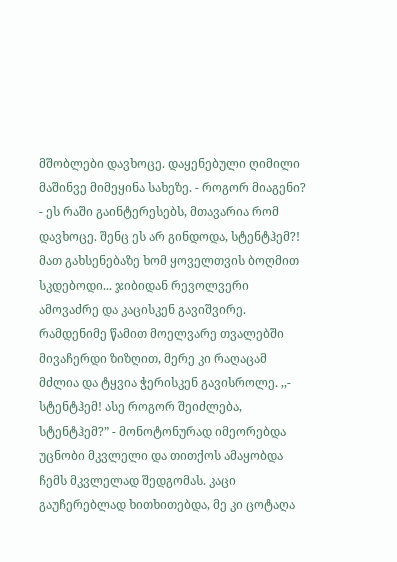მშობლები დავხოცე. დაყენებული ღიმილი მაშინვე მიმეყინა სახეზე. - როგორ მიაგენი? - ეს რაში გაინტერესებს, მთავარია რომ დავხოცე. შენც ეს არ გინდოდა, სტენტჰემ?! მათ გახსენებაზე ხომ ყოველთვის ბოღმით სკდებოდი... ჯიბიდან რევოლვერი ამოვაძრე და კაცისკენ გავიშვირე. რამდენიმე წამით მოელვარე თვალებში მივაჩერდი ზიზღით, მერე კი რაღაცამ მძლია და ტყვია ჭერისკენ გავისროლე. ,,- სტენტჰემ! ასე როგორ შეიძლება, სტენტჰემ?” - მონოტონურად იმეორებდა უცნობი მკვლელი და თითქოს ამაყობდა ჩემს მკვლელად შედგომას. კაცი გაუჩერებლად ხითხითებდა, მე კი ცოტაღა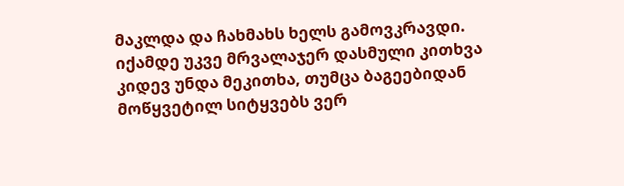მაკლდა და ჩახმახს ხელს გამოვკრავდი. იქამდე უკვე მრვალაჯერ დასმული კითხვა კიდევ უნდა მეკითხა, თუმცა ბაგეებიდან მოწყვეტილ სიტყვებს ვერ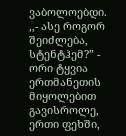ვაბოლოებდი. ,,- ასე როგორ შეიძლება, სტენტჰემ?” - ორი ტყვია ერთმანეთის მიყოლებით გავისროლე, ერთი ფეხში,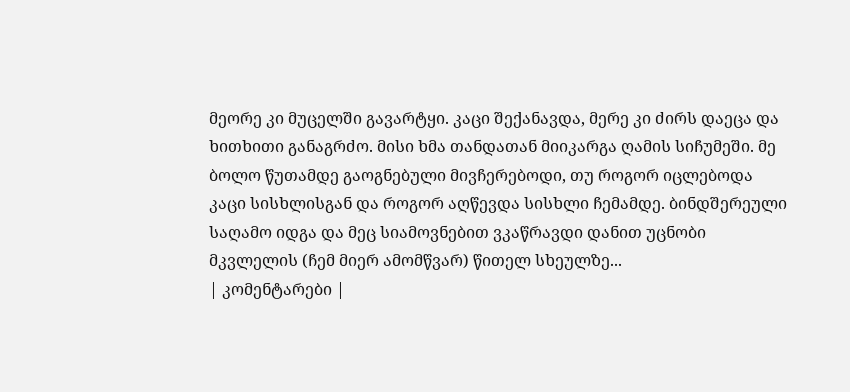მეორე კი მუცელში გავარტყი. კაცი შექანავდა, მერე კი ძირს დაეცა და ხითხითი განაგრძო. მისი ხმა თანდათან მიიკარგა ღამის სიჩუმეში. მე ბოლო წუთამდე გაოგნებული მივჩერებოდი, თუ როგორ იცლებოდა კაცი სისხლისგან და როგორ აღწევდა სისხლი ჩემამდე. ბინდშერეული საღამო იდგა და მეც სიამოვნებით ვკაწრავდი დანით უცნობი მკვლელის (ჩემ მიერ ამომწვარ) წითელ სხეულზე...
| კომენტარები |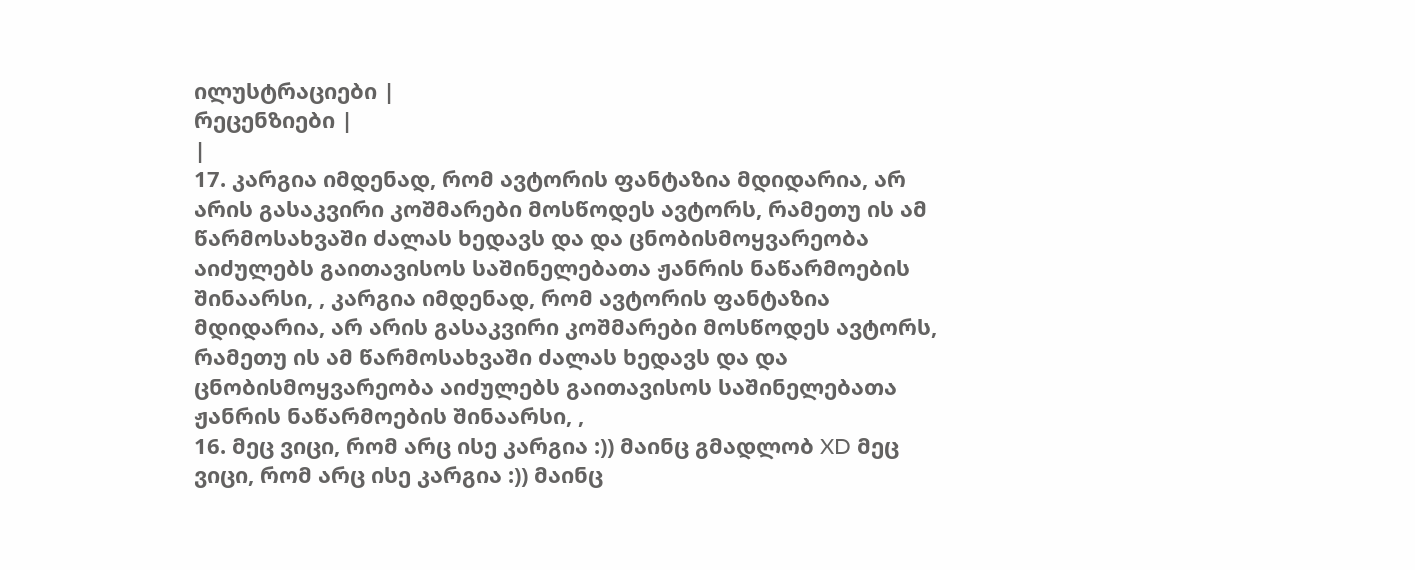ილუსტრაციები |
რეცენზიები |
|
17. კარგია იმდენად, რომ ავტორის ფანტაზია მდიდარია, არ არის გასაკვირი კოშმარები მოსწოდეს ავტორს, რამეთუ ის ამ წარმოსახვაში ძალას ხედავს და და ცნობისმოყვარეობა აიძულებს გაითავისოს საშინელებათა ჟანრის ნაწარმოების შინაარსი, , კარგია იმდენად, რომ ავტორის ფანტაზია მდიდარია, არ არის გასაკვირი კოშმარები მოსწოდეს ავტორს, რამეთუ ის ამ წარმოსახვაში ძალას ხედავს და და ცნობისმოყვარეობა აიძულებს გაითავისოს საშინელებათა ჟანრის ნაწარმოების შინაარსი, ,
16. მეც ვიცი, რომ არც ისე კარგია :)) მაინც გმადლობ XD მეც ვიცი, რომ არც ისე კარგია :)) მაინც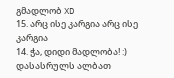გმადლობ XD
15. არც ისე კარგია არც ისე კარგია
14. ჭა, დიდი მადლობა! :) დასასრულს ალბათ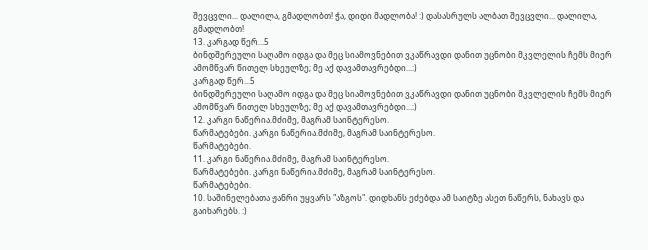შევცვლი... დალილა, გმადლობთ! ჭა, დიდი მადლობა! :) დასასრულს ალბათ შევცვლი... დალილა, გმადლობთ!
13. კარგად წერ...5
ბინდშერეული საღამო იდგა და მეც სიამოვნებით ვკაწრავდი დანით უცნობი მკვლელის ჩემს მიერ ამომწვარ წითელ სხეულზე; მე აქ დავამთავრებდი...:)
კარგად წერ...5
ბინდშერეული საღამო იდგა და მეც სიამოვნებით ვკაწრავდი დანით უცნობი მკვლელის ჩემს მიერ ამომწვარ წითელ სხეულზე; მე აქ დავამთავრებდი...:)
12. კარგი ნაწერია.მძიმე, მაგრამ საინტერესო.
წარმატებები. კარგი ნაწერია.მძიმე, მაგრამ საინტერესო.
წარმატებები.
11. კარგი ნაწერია.მძიმე, მაგრამ საინტერესო.
წარმატებები. კარგი ნაწერია.მძიმე, მაგრამ საინტერესო.
წარმატებები.
10. საშინელებათა ჟანრი უყვარს "აზგოს". დიდხანს ეძებდა ამ საიტზე ასეთ ნაწერს, ნახავს და გაიხარებს. :)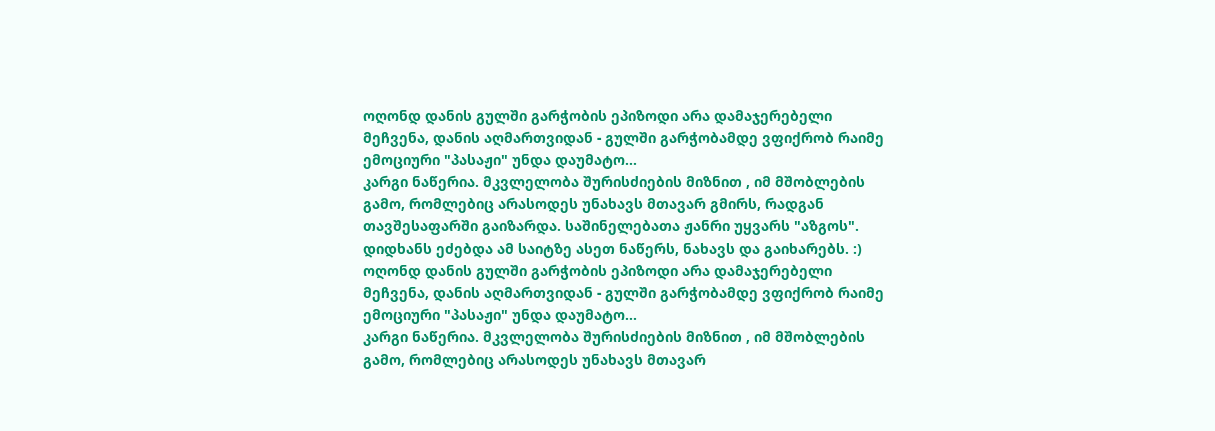ოღონდ დანის გულში გარჭობის ეპიზოდი არა დამაჯერებელი მეჩვენა, დანის აღმართვიდან - გულში გარჭობამდე ვფიქრობ რაიმე ემოციური "პასაჟი" უნდა დაუმატო...
კარგი ნაწერია. მკვლელობა შურისძიების მიზნით , იმ მშობლების გამო, რომლებიც არასოდეს უნახავს მთავარ გმირს, რადგან თავშესაფარში გაიზარდა. საშინელებათა ჟანრი უყვარს "აზგოს". დიდხანს ეძებდა ამ საიტზე ასეთ ნაწერს, ნახავს და გაიხარებს. :) ოღონდ დანის გულში გარჭობის ეპიზოდი არა დამაჯერებელი მეჩვენა, დანის აღმართვიდან - გულში გარჭობამდე ვფიქრობ რაიმე ემოციური "პასაჟი" უნდა დაუმატო...
კარგი ნაწერია. მკვლელობა შურისძიების მიზნით , იმ მშობლების გამო, რომლებიც არასოდეს უნახავს მთავარ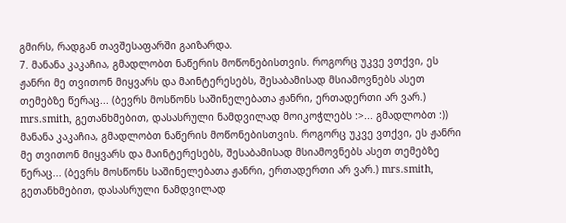გმირს, რადგან თავშესაფარში გაიზარდა.
7. მანანა კაკაჩია, გმადლობთ ნაწერის მოწონებისთვის. როგორც უკვე ვთქვი, ეს ჟანრი მე თვითონ მიყვარს და მაინტერესებს, შესაბამისად მსიამოვნებს ასეთ თემებზე წერაც... (ბევრს მოსწონს საშინელებათა ჟანრი, ერთადერთი არ ვარ.) mrs.smith, გეთანხმებით, დასასრული ნამდვილად მოიკოჭლებს :>... გმადლობთ :)) მანანა კაკაჩია, გმადლობთ ნაწერის მოწონებისთვის. როგორც უკვე ვთქვი, ეს ჟანრი მე თვითონ მიყვარს და მაინტერესებს, შესაბამისად მსიამოვნებს ასეთ თემებზე წერაც... (ბევრს მოსწონს საშინელებათა ჟანრი, ერთადერთი არ ვარ.) mrs.smith, გეთანხმებით, დასასრული ნამდვილად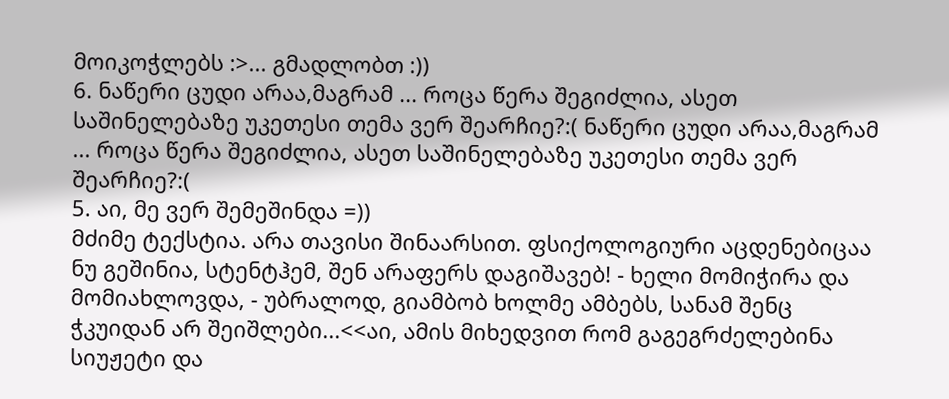მოიკოჭლებს :>... გმადლობთ :))
6. ნაწერი ცუდი არაა,მაგრამ ... როცა წერა შეგიძლია, ასეთ საშინელებაზე უკეთესი თემა ვერ შეარჩიე?:( ნაწერი ცუდი არაა,მაგრამ ... როცა წერა შეგიძლია, ასეთ საშინელებაზე უკეთესი თემა ვერ შეარჩიე?:(
5. აი, მე ვერ შემეშინდა =))
მძიმე ტექსტია. არა თავისი შინაარსით. ფსიქოლოგიური აცდენებიცაა
ნუ გეშინია, სტენტჰემ, შენ არაფერს დაგიშავებ! - ხელი მომიჭირა და მომიახლოვდა, - უბრალოდ, გიამბობ ხოლმე ამბებს, სანამ შენც ჭკუიდან არ შეიშლები...<<აი, ამის მიხედვით რომ გაგეგრძელებინა სიუჟეტი და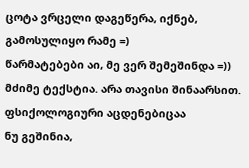ცოტა ვრცელი დაგეწერა, იქნებ, გამოსულიყო რამე =)
წარმატებები აი, მე ვერ შემეშინდა =))
მძიმე ტექსტია. არა თავისი შინაარსით. ფსიქოლოგიური აცდენებიცაა
ნუ გეშინია,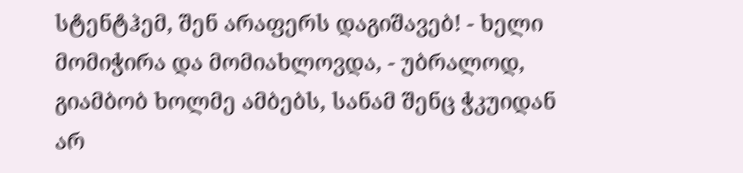სტენტჰემ, შენ არაფერს დაგიშავებ! - ხელი მომიჭირა და მომიახლოვდა, - უბრალოდ, გიამბობ ხოლმე ამბებს, სანამ შენც ჭკუიდან არ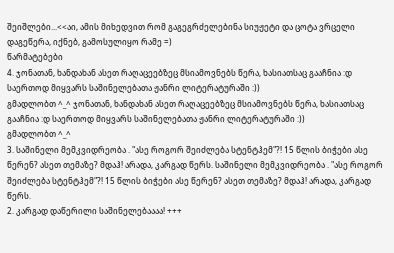შეიშლები...<<აი, ამის მიხედვით რომ გაგეგრძელებინა სიუჟეტი და ცოტა ვრცელი დაგეწერა, იქნებ, გამოსულიყო რამე =)
წარმატებები
4. ჯონათან, ხანდახან ასეთ რაღაცეებზეც მსიამოვნებს წერა, ხასიათსაც გააჩნია :დ საერთოდ მიყვარს საშინელებათა ჟანრი ლიტერატურაში :))
გმადლობთ ^_^ ჯონათან, ხანდახან ასეთ რაღაცეებზეც მსიამოვნებს წერა, ხასიათსაც გააჩნია :დ საერთოდ მიყვარს საშინელებათა ჟანრი ლიტერატურაში :))
გმადლობთ ^_^
3. საშინელი მემკვიდრეობა . "ასე როგორ შეიძლება სტენტჰემ"?! 15 წლის ბიჭები ასე წერენ? ასეთ თემაზე? მდაჰ! არადა, კარგად წერს. საშინელი მემკვიდრეობა . "ასე როგორ შეიძლება სტენტჰემ"?! 15 წლის ბიჭები ასე წერენ? ასეთ თემაზე? მდაჰ! არადა, კარგად წერს.
2. კარგად დაწერილი საშინელებაააა! +++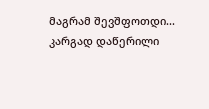მაგრამ შევშფოთდი... კარგად დაწერილი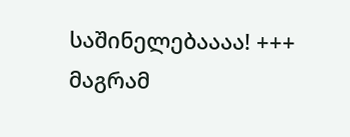საშინელებაააა! +++ მაგრამ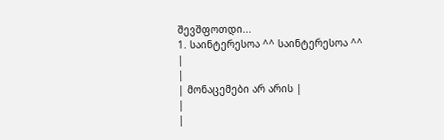შევშფოთდი...
1. საინტერესოა ^^ საინტერესოა ^^
|
|
| მონაცემები არ არის |
|
|